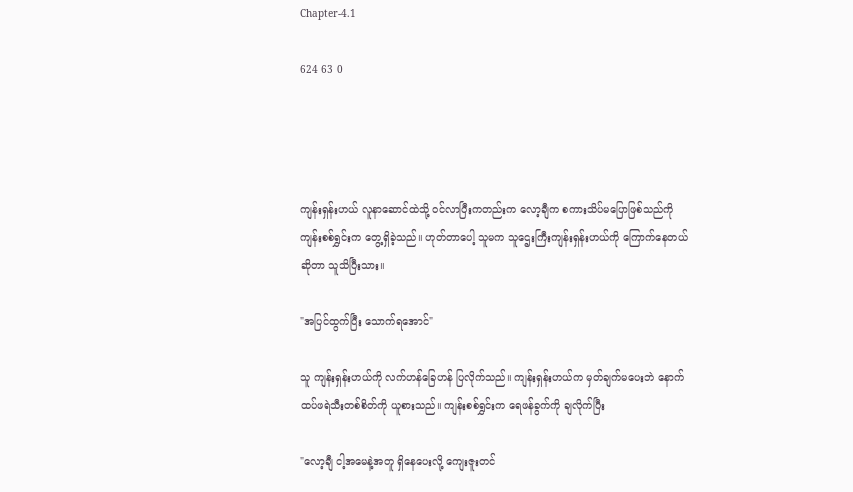Chapter-4.1

624 63 0




ကျန်းရှန်းဟယ် လူနာဆောင်ထဲသို့ ဝင်လာပြီးကတည်းက လော့ချီက စကားသိပ်မပြောဖြစ်သည်ကို ကျန်းစစ်ရွှင်းက တွေ့ရှိခဲ့သည်။ ဟုတ်တာပေါ့ သူမက သူဌေးကြီးကျန်းရှန်းဟယ်ကို ကြောက်နေတယ်ဆိုတာ သူသိပြီးသား။

"အပြင်ထွက်ပြီး သောက်ရအောင်"

သူ ကျန်းရှန်းဟယ်ကို လက်ဟန်ခြေဟန် ပြလိုက်သည်။ ကျန်းရှန်းဟယ်က မှတ်ချက်မပေးဘဲ နောက်ထပ်ဖရဲသီးတစ်စိတ်ကို ယူစားသည်။ ကျန်းစစ်ရွှင်းက ရေဖန်ခွက်ကို ချလိုက်ပြီး

"လော့ချီ ငါ့အမေနဲ့အတူ ရှိနေပေးလို့ ကျေးဇူးတင်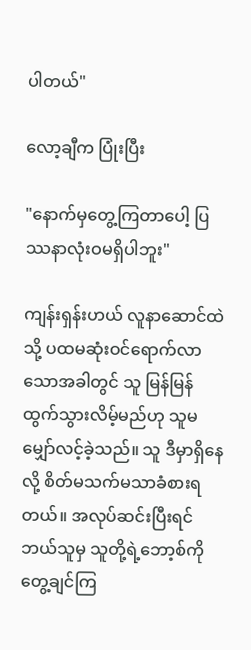ပါတယ်"

လော့ချီက ပြုံးပြီး

"နောက်မှတွေ့ကြတာပေါ့ ပြဿနာလုံးဝမရှိပါဘူး"

ကျန်းရှန်းဟယ် လူနာဆောင်ထဲသို့ ပထမဆုံးဝင်ရောက်လာသောအခါတွင် သူ မြန်မြန်ထွက်သွားလိမ့်မည်ဟု သူမ မျှော်လင့်ခဲ့သည်။ သူ ဒီမှာရှိနေလို့ စိတ်မသက်မသာခံစားရတယ်။ အလုပ်ဆင်းပြီးရင် ဘယ်သူမှ သူတို့ရဲ့ဘော့စ်ကို တွေ့ချင်ကြ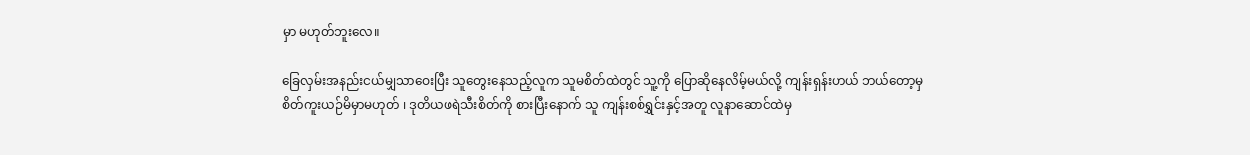မှာ မဟုတ်ဘူးလေ။

ခြေလှမ်းအနည်းငယ်မျှသာဝေးပြီး သူတွေးနေသည့်လူက သူမစိတ်ထဲတွင် သူ့ကို ပြောဆိုနေလိမ့်မယ်လို့ ကျန်းရှန်းဟယ် ဘယ်တော့မှ စိတ်ကူးယဉ်မိမှာမဟုတ် ၊ ဒုတိယဖရဲသီးစိတ်ကို စားပြီးနောက် သူ ကျန်းစစ်ရွှင်းနှင့်အတူ လူနာဆောင်ထဲမှ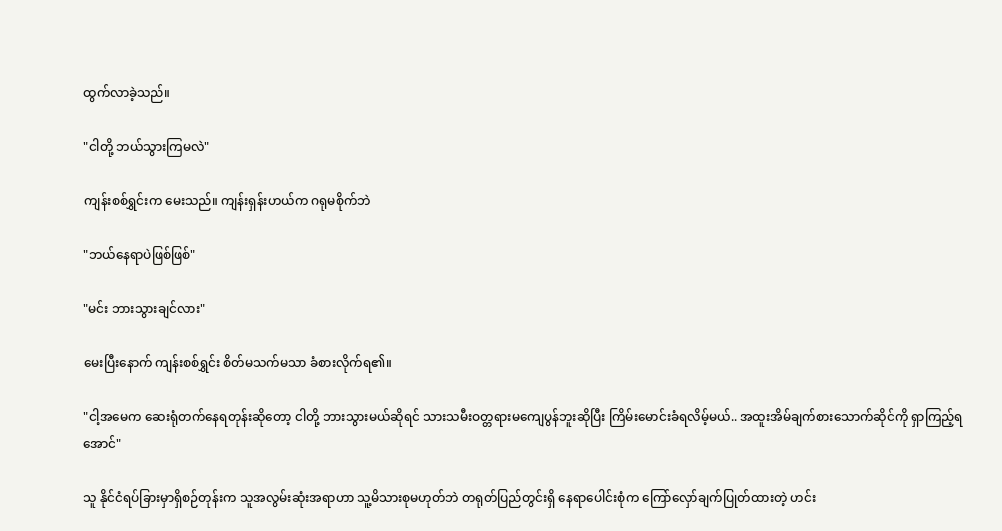ထွက်လာခဲ့သည်။

"ငါတို့ ဘယ်သွားကြမလဲ"

ကျန်းစစ်ရွှင်းက မေးသည်။ ကျန်းရှန်းဟယ်က ဂရုမစိုက်ဘဲ

"ဘယ်နေရာပဲဖြစ်ဖြစ်"

"မင်း ဘားသွားချင်လား"

မေးပြီးနောက် ကျန်းစစ်ရွှင်း စိတ်မသက်မသာ ခံစားလိုက်ရ၏။

"ငါ့အမေက ဆေးရုံတက်နေရတုန်းဆိုတော့ ငါတို့ ဘားသွားမယ်ဆိုရင် သားသမီးဝတ္တရားမကျေပွန်ဘူးဆိုပြီး ကြိမ်းမောင်းခံရလိမ့်မယ်.. အထူးအိမ်ချက်စားသောက်ဆိုင်ကို ရှာကြည့်ရအောင်"

သူ နိုင်ငံရပ်ခြားမှာရှိစဉ်တုန်းက သူအလွမ်းဆုံးအရာဟာ သူ့မိသားစုမဟုတ်ဘဲ တရုတ်ပြည်တွင်းရှိ နေရာပေါင်းစုံက ကြော်လှော်ချက်ပြုတ်ထားတဲ့ ဟင်း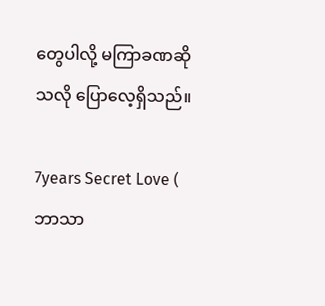တွေပါလို့ မကြာခဏဆိုသလို ပြောလေ့ရှိသည်။

7years Secret Love ( ဘာသာ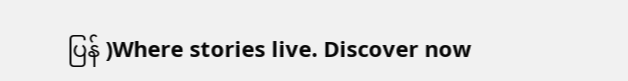ပြန် )Where stories live. Discover now